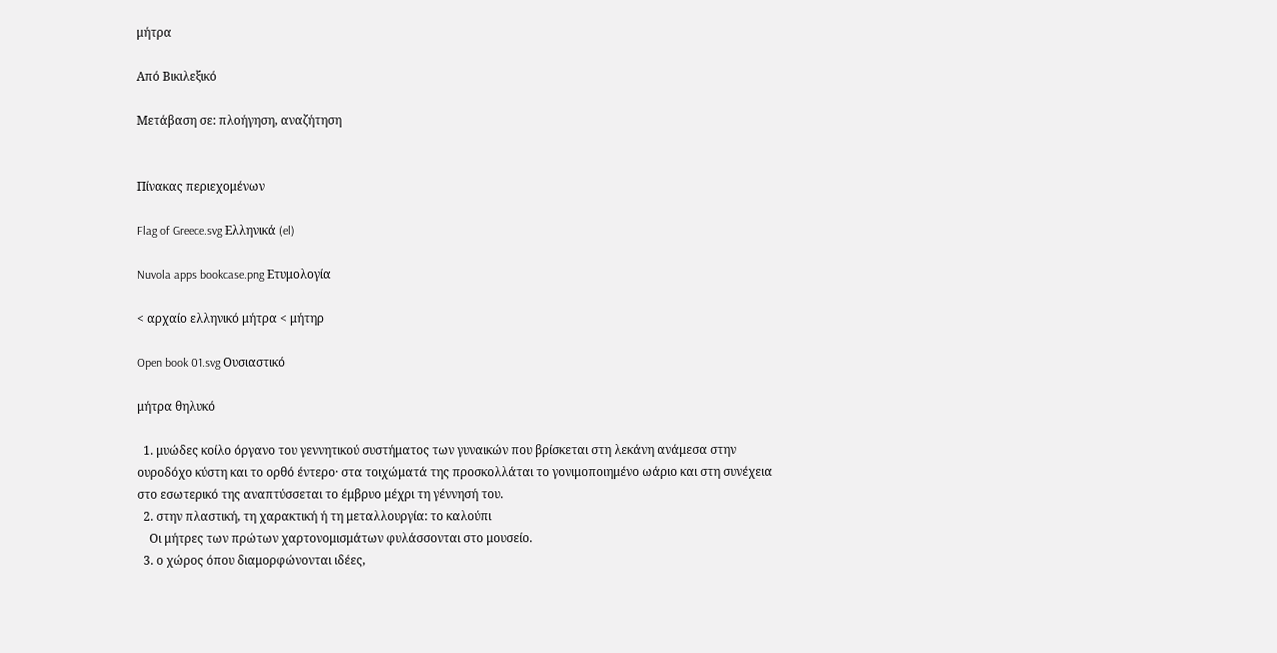μήτρα

Από Βικιλεξικό

Μετάβαση σε: πλοήγηση, αναζήτηση


Πίνακας περιεχομένων

Flag of Greece.svg Ελληνικά (el)

Nuvola apps bookcase.png Ετυμολογία

< αρχαίο ελληνικό μήτρα < μήτηρ

Open book 01.svg Ουσιαστικό

μήτρα θηλυκό

  1. μυώδες κοίλο όργανο του γεννητικού συστήματος των γυναικών που βρίσκεται στη λεκάνη ανάμεσα στην ουροδόχο κύστη και το ορθό έντερο· στα τοιχώματά της προσκολλάται το γονιμοποιημένο ωάριο και στη συνέχεια στο εσωτερικό της αναπτύσσεται το έμβρυο μέχρι τη γέννησή του.
  2. στην πλαστική, τη χαρακτική ή τη μεταλλουργία: το καλούπι
    Οι μήτρες των πρώτων χαρτονομισμάτων φυλάσσονται στο μουσείο.
  3. ο χώρος όπου διαμορφώνονται ιδέες,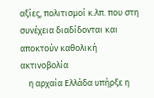αξίες, πολιτισμοί κ.λπ. που στη συνέχεια διαδίδονται και αποκτούν καθολική ακτινοβολία
    η αρχαία Ελλάδα υπήρξε η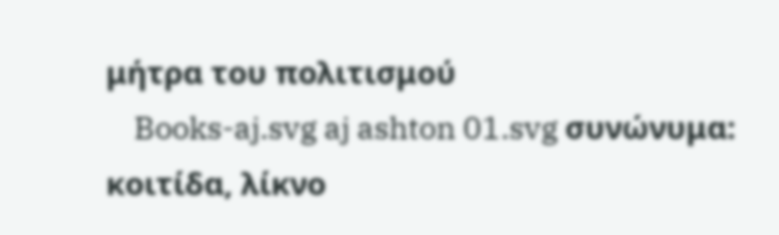μήτρα του πολιτισμού
    Books-aj.svg aj ashton 01.svg συνώνυμα: κοιτίδα, λίκνο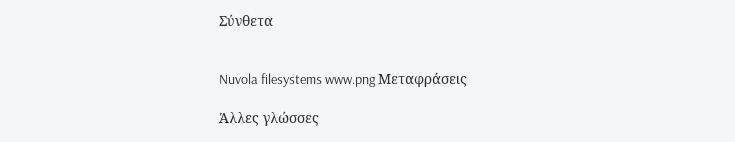Σύνθετα


Nuvola filesystems www.png Μεταφράσεις

Άλλες γλώσσες